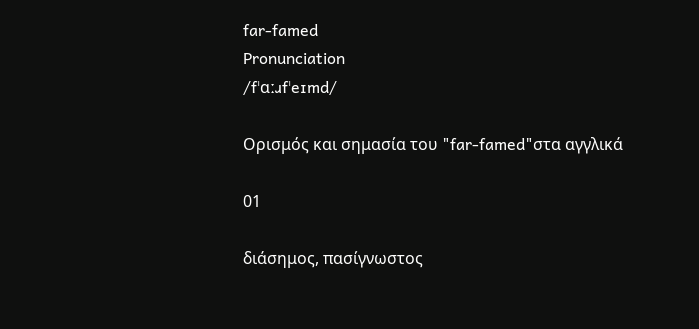far-famed
Pronunciation
/fˈɑːɹfˈeɪmd/

Ορισμός και σημασία του "far-famed"στα αγγλικά

01

διάσημος, πασίγνωστος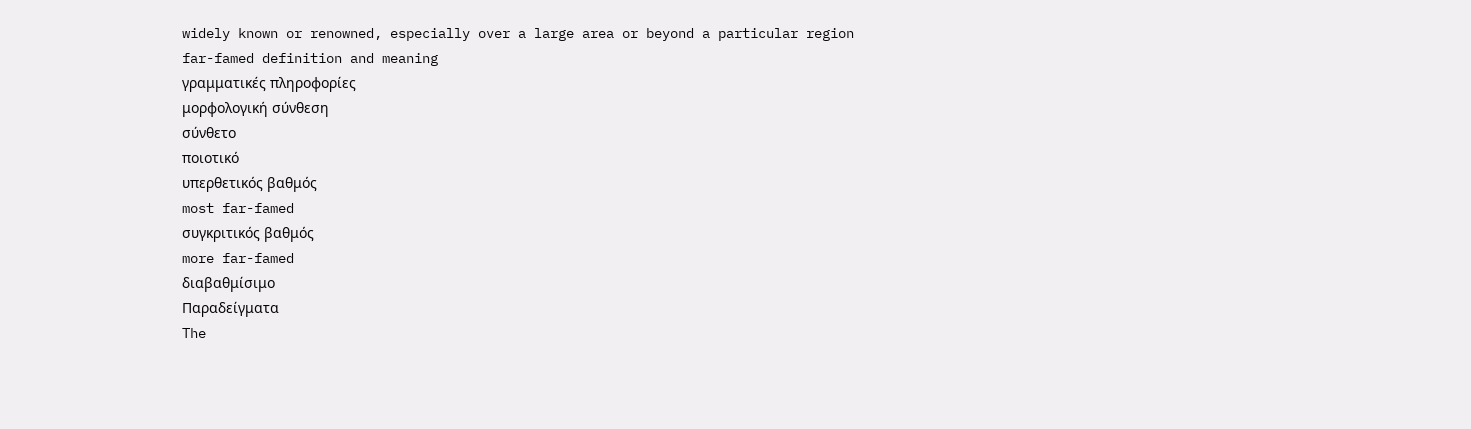widely known or renowned, especially over a large area or beyond a particular region
far-famed definition and meaning
γραμματικές πληροφορίες
μορφολογική σύνθεση
σύνθετο
ποιοτικό
υπερθετικός βαθμός
most far-famed
συγκριτικός βαθμός
more far-famed
διαβαθμίσιμο
Παραδείγματα
The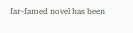far-famed novel has been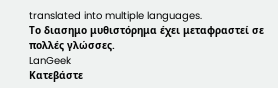translated into multiple languages.
Το διασημο μυθιστόρημα έχει μεταφραστεί σε πολλές γλώσσες.
LanGeek
Κατεβάστε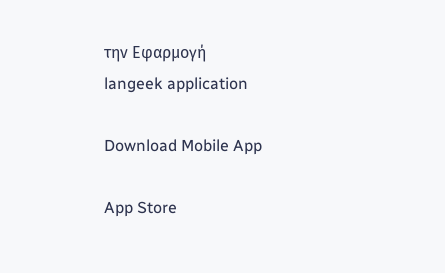την Εφαρμογή
langeek application

Download Mobile App

App Store